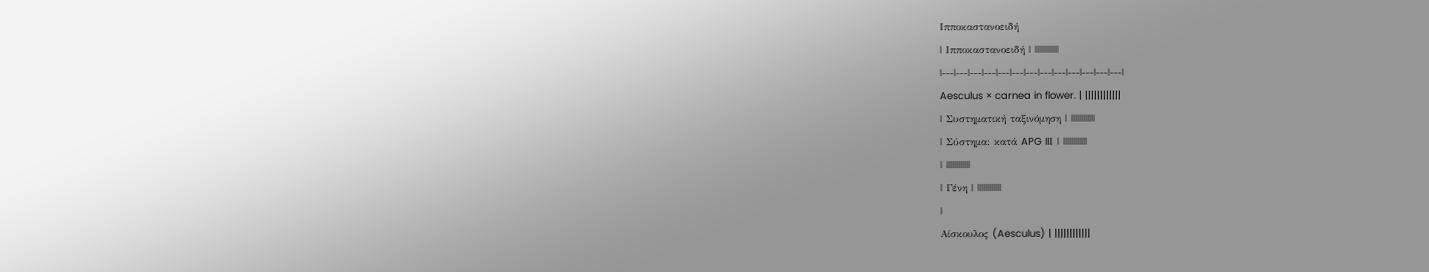Ιπποκαστανοειδή
| Ιπποκαστανοειδή | ||||||||||||
|---|---|---|---|---|---|---|---|---|---|---|---|---|
Aesculus × carnea in flower. | ||||||||||||
| Συστηματική ταξινόμηση | ||||||||||||
| Σύστημα: κατά APG IIΙ | ||||||||||||
| ||||||||||||
| Γένη | ||||||||||||
|
Αίσκουλος (Aesculus) | ||||||||||||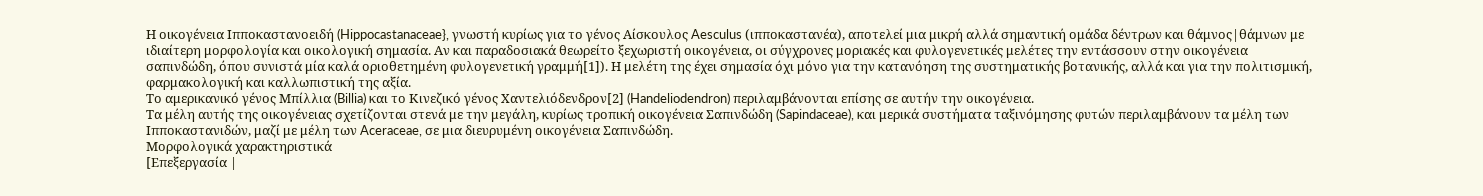Η οικογένεια Ιπποκαστανοειδή (Hippocastanaceae}, γνωστή κυρίως για το γένος Αίσκουλος Aesculus (ιπποκαστανέα), αποτελεί μια μικρή αλλά σημαντική ομάδα δέντρων και θάμνος|θάμνων με ιδιαίτερη μορφολογία και οικολογική σημασία. Αν και παραδοσιακά θεωρείτο ξεχωριστή οικογένεια, οι σύγχρονες μοριακές και φυλογενετικές μελέτες την εντάσσουν στην οικογένεια σαπινδώδη, όπου συνιστά μία καλά οριοθετημένη φυλογενετική γραμμή[1]). Η μελέτη της έχει σημασία όχι μόνο για την κατανόηση της συστηματικής βοτανικής, αλλά και για την πολιτισμική, φαρμακολογική και καλλωπιστική της αξία.
Το αμερικανικό γένος Μπίλλια (Billia) και το Κινεζικό γένος Χαντελιόδενδρον[2] (Handeliodendron) περιλαμβάνονται επίσης σε αυτήν την οικογένεια.
Τα μέλη αυτής της οικογένειας σχετίζονται στενά με την μεγάλη, κυρίως τροπική οικογένεια Σαπινδώδη (Sapindaceae), και μερικά συστήματα ταξινόμησης φυτών περιλαμβάνουν τα μέλη των Ιπποκαστανιδών, μαζί με μέλη των Aceraceae, σε μια διευρυμένη οικογένεια Σαπινδώδη.
Μορφολογικά χαρακτηριστικά
[Επεξεργασία |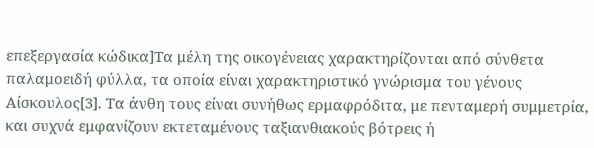επεξεργασία κώδικα]Τα μέλη της οικογένειας χαρακτηρίζονται από σύνθετα παλαμοειδή φύλλα, τα οποία είναι χαρακτηριστικό γνώρισμα του γένους Αίσκουλος[3]. Τα άνθη τους είναι συνήθως ερμαφρόδιτα, με πενταμερή συμμετρία, και συχνά εμφανίζουν εκτεταμένους ταξιανθιακούς βότρεις ή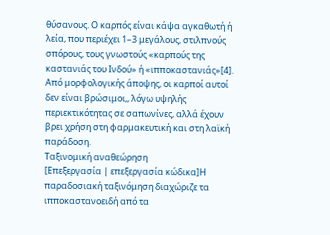θύσανους. Ο καρπός είναι κάψα αγκαθωτή ή λεία, που περιέχει 1–3 μεγάλους, στιλπνούς σπόρους, τους γνωστούς «καρπούς της καστανιάς του Ινδού» ή «ιπποκαστανιάς»[4].
Από μορφολογικής άποψης, οι καρποί αυτοί δεν είναι βρώσιμοι,, λόγω υψηλής περιεκτικότητας σε σαπωνίνες, αλλά έχουν βρει χρήση στη φαρμακευτική και στη λαϊκή παράδοση.
Ταξινομική αναθεώρηση
[Επεξεργασία | επεξεργασία κώδικα]Η παραδοσιακή ταξινόμηση διαχώριζε τα ιπποκαστανοειδή από τα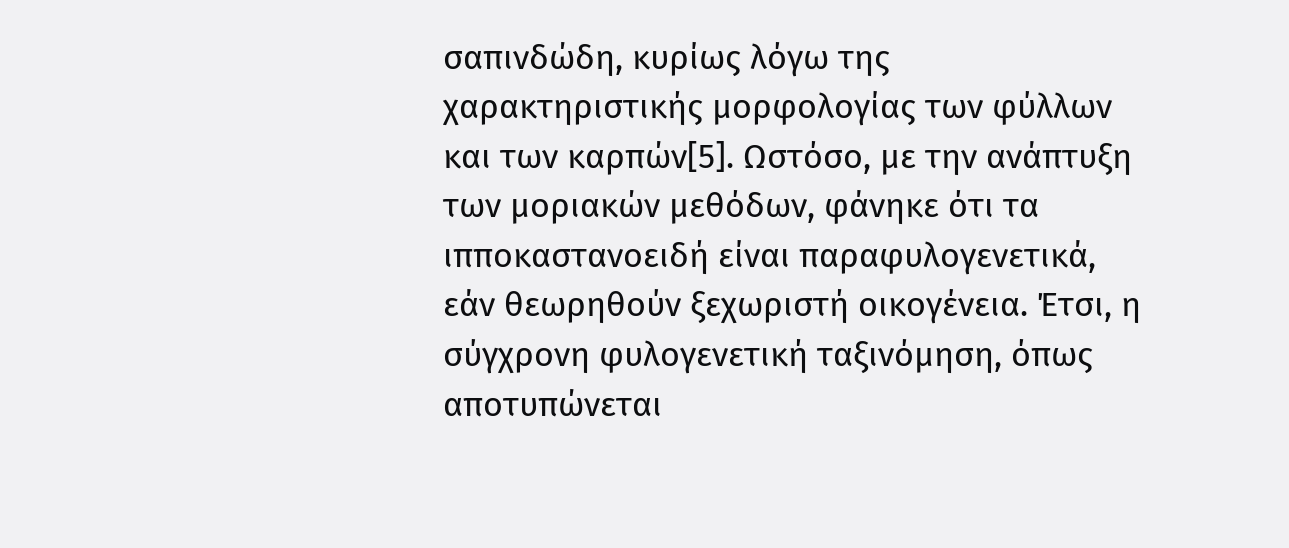σαπινδώδη, κυρίως λόγω της χαρακτηριστικής μορφολογίας των φύλλων και των καρπών[5]. Ωστόσο, με την ανάπτυξη των μοριακών μεθόδων, φάνηκε ότι τα ιπποκαστανοειδή είναι παραφυλογενετικά, εάν θεωρηθούν ξεχωριστή οικογένεια. Έτσι, η σύγχρονη φυλογενετική ταξινόμηση, όπως αποτυπώνεται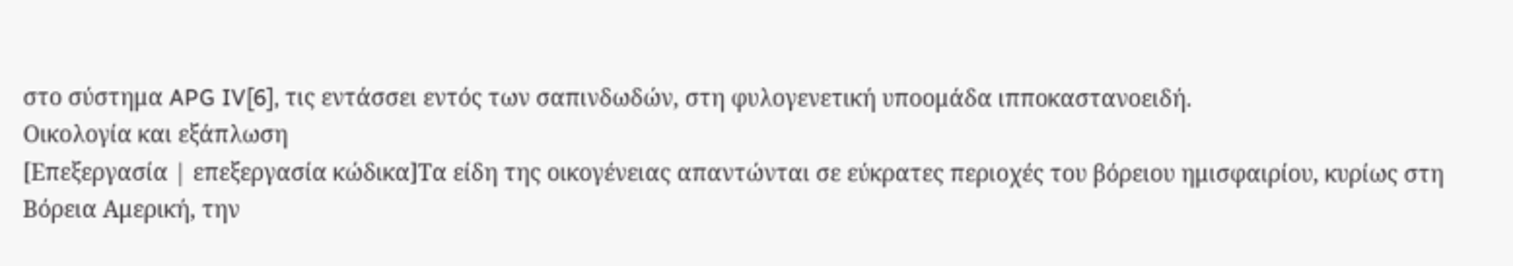στο σύστημα APG IV[6], τις εντάσσει εντός των σαπινδωδών, στη φυλογενετική υποομάδα ιπποκαστανοειδή.
Οικολογία και εξάπλωση
[Επεξεργασία | επεξεργασία κώδικα]Τα είδη της οικογένειας απαντώνται σε εύκρατες περιοχές του βόρειου ημισφαιρίου, κυρίως στη Βόρεια Αμερική, την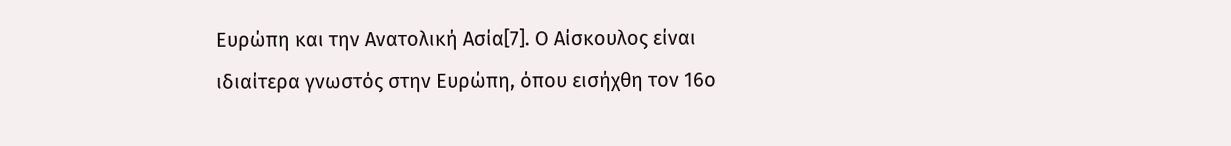Ευρώπη και την Ανατολική Ασία[7]. Ο Αίσκουλος είναι ιδιαίτερα γνωστός στην Ευρώπη, όπου εισήχθη τον 16ο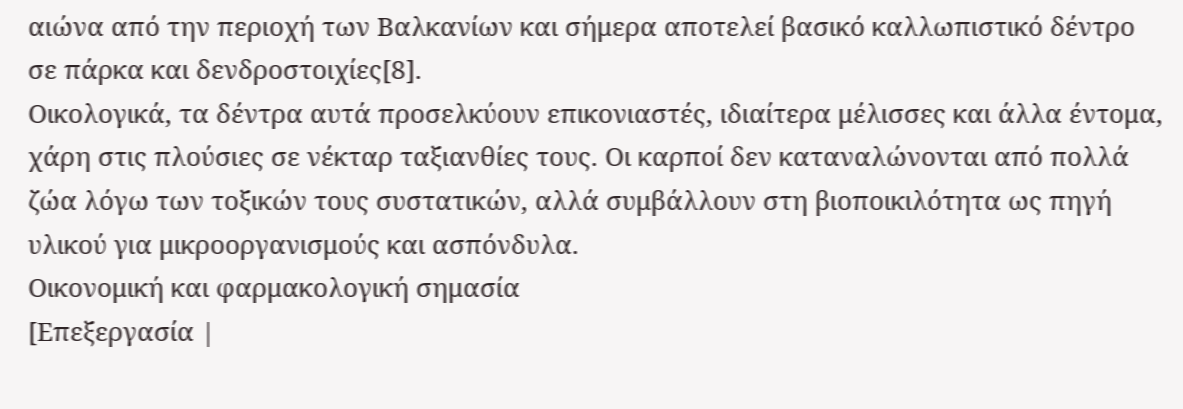αιώνα από την περιοχή των Βαλκανίων και σήμερα αποτελεί βασικό καλλωπιστικό δέντρο σε πάρκα και δενδροστοιχίες[8].
Οικολογικά, τα δέντρα αυτά προσελκύουν επικονιαστές, ιδιαίτερα μέλισσες και άλλα έντομα, χάρη στις πλούσιες σε νέκταρ ταξιανθίες τους. Οι καρποί δεν καταναλώνονται από πολλά ζώα λόγω των τοξικών τους συστατικών, αλλά συμβάλλουν στη βιοποικιλότητα ως πηγή υλικού για μικροοργανισμούς και ασπόνδυλα.
Οικονομική και φαρμακολογική σημασία
[Επεξεργασία |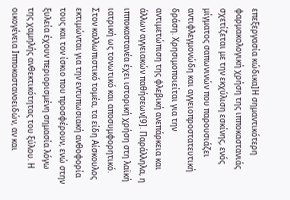επεξεργασία κώδικα]Η σημαντικότερη φαρμακολογική χρήση της ιπποκαστανιάς σχετίζεται με την εκχύλιση εσκίνης, ενός μίγματος σαπωνινών που παρουσιάζει αντιφλεγμονώδη και αγγειοπροστατευτική δράση. Χρησιμοποιείται για την αντιμετώπιση της φλεβική ανεπάρκεια και άλλων αγγειακών παθήσεων[9]. Παράλληλα, η ιπποκαστανέα έχει ιστορική χρήση στη λαϊκή ιατρική ως τονωτικό και αποσυμφορητικό.
Στον καλλωπιστικό τομέα, τα είδη Αίσκουλος εκτιμώνται για την εντυπωσιακή ανθοφορία τους και τον ίσκιο που προσφέρουν, ενώ στην ξυλεία έχουν περιορισμένη σημασία λόγω της χαμηλής ανθεκτικότητας του ξύλου. Η οικογένεια Ιπποκαστανοειδών, αν και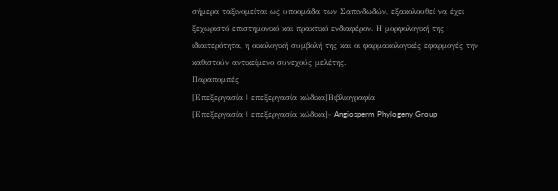σήμερα ταξινομείται ως υποομάδα των Σαπινδωδών, εξακολουθεί να έχει ξεχωριστό επιστημονικό και πρακτικό ενδιαφέρον. Η μορφολογική της ιδιαιτερότητα, η οικολογική συμβολή της και οι φαρμακολογικές εφαρμογές την καθιστούν αντικείμενο συνεχούς μελέτης.
Παραπομπές
[Επεξεργασία | επεξεργασία κώδικα]Βιβλιογραφία
[Επεξεργασία | επεξεργασία κώδικα]- Angiosperm Phylogeny Group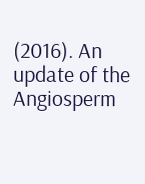(2016). An update of the Angiosperm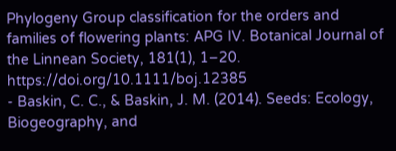Phylogeny Group classification for the orders and families of flowering plants: APG IV. Botanical Journal of the Linnean Society, 181(1), 1–20. https://doi.org/10.1111/boj.12385
- Baskin, C. C., & Baskin, J. M. (2014). Seeds: Ecology, Biogeography, and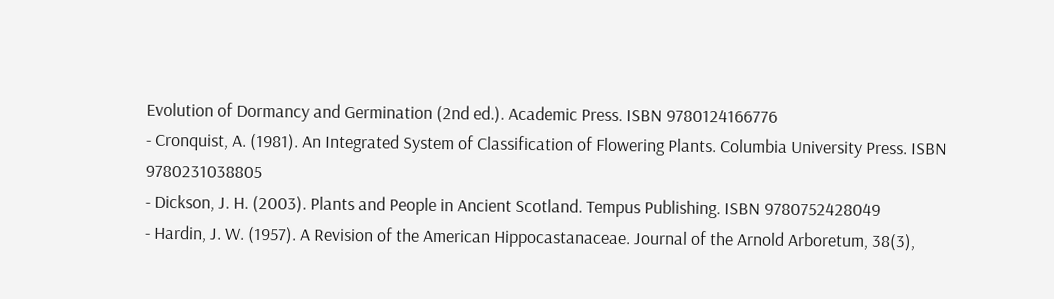Evolution of Dormancy and Germination (2nd ed.). Academic Press. ISBN 9780124166776
- Cronquist, A. (1981). An Integrated System of Classification of Flowering Plants. Columbia University Press. ISBN 9780231038805
- Dickson, J. H. (2003). Plants and People in Ancient Scotland. Tempus Publishing. ISBN 9780752428049
- Hardin, J. W. (1957). A Revision of the American Hippocastanaceae. Journal of the Arnold Arboretum, 38(3),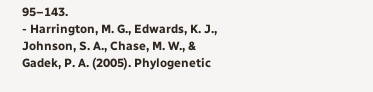95–143.
- Harrington, M. G., Edwards, K. J., Johnson, S. A., Chase, M. W., & Gadek, P. A. (2005). Phylogenetic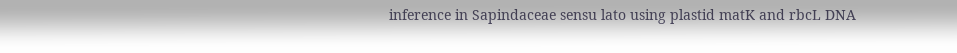inference in Sapindaceae sensu lato using plastid matK and rbcL DNA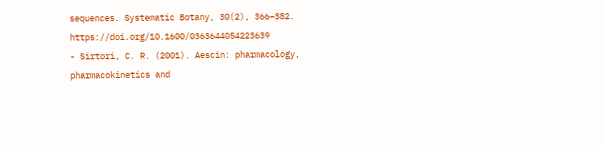sequences. Systematic Botany, 30(2), 366–382. https://doi.org/10.1600/0363644054223639
- Sirtori, C. R. (2001). Aescin: pharmacology, pharmacokinetics and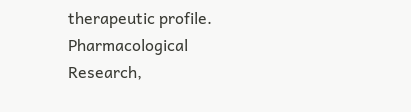therapeutic profile. Pharmacological Research,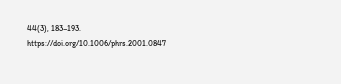44(3), 183–193. https://doi.org/10.1006/phrs.2001.0847